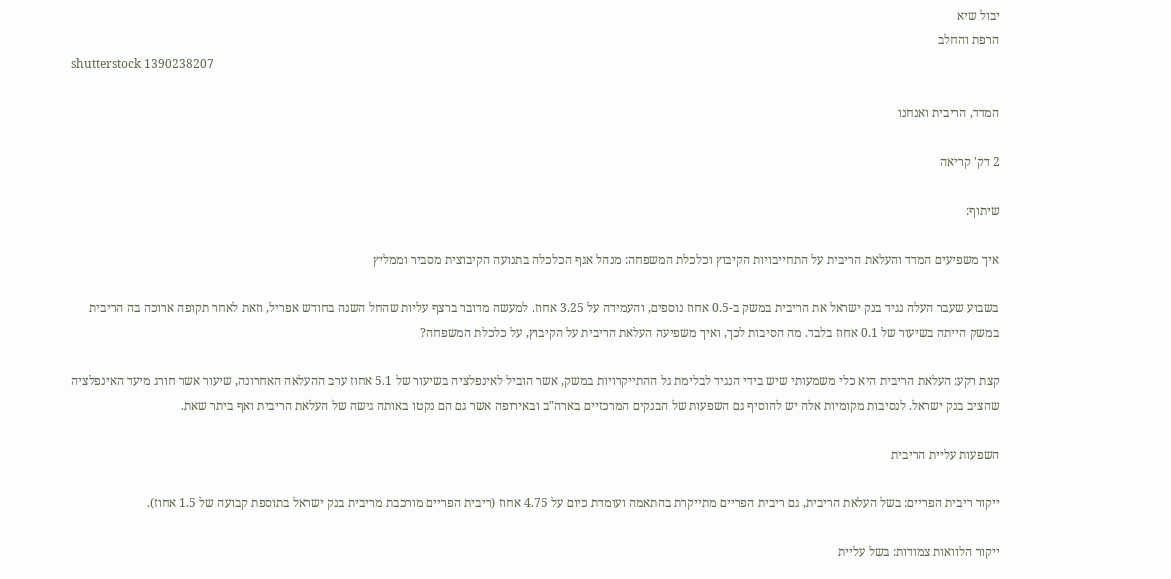יבול שיא
הרפת והחלב
shutterstock 1390238207

המדד, הריבית ואנחנו

2 דק' קריאה

שיתוף:

איך משפיעים המדד והעלאת הריבית על התחייבויות הקיבוץ וכלכלת המשפחה: מנהל אגף הכלכלה בתנועה הקיבוצית מסביר וממליץ

בשבוע שעבר העלה נגיד בנק ישראל את הריבית במשק ב-0.5 אחוז נוספים, והעמידה על 3.25 אחוז. למעשה מדובר ברצף עליות שהחל השנה בחודש אפריל, וזאת לאחר תקופה ארוכה בה הריבית במשק הייתה בשיעור של 0.1 אחוז בלבד. מה הסיבות לכך, ואיך משפיעה העלאת הריבית על הקיבוץ, על כלכלת המשפחה?

קצת רקע: העלאת הריבית היא כלי משמעותי שיש בידי הנגיד לבלימת גל ההתייקרויות במשק, אשר הוביל לאינפלציה בשיעור של 5.1 אחוז ערב ההעלאה האחרונה, שיעור אשר חורג מיעד האינפלציה שהציב בנק ישראל. לנסיבות מקומיות אלה יש להוסיף גם השפעות של הבנקים המרכזיים בארה"ב ובאירופה אשר גם הם נקטו באותה גישה של העלאת הריבית ואף ביתר שאת.

השפעות עליית הריבית

ייקור ריבית הפריים: בשל העלאת הריבית, גם ריבית הפריים מתייקרת בהתאמה ועומדת כיום על 4.75 אחוז (ריבית הפריים מורכבת מריבית בנק ישראל בתוספת קבועה של 1.5 אחוז).

ייקור הלוואות צמודות: בשל עליית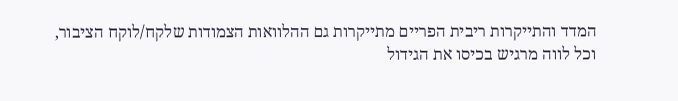המדד והתייקרות ריבית הפריים מתייקרות גם ההלוואות הצמודות שלקח/לוקח הציבור, וכל לווה מרגיש בכיסו את הגידול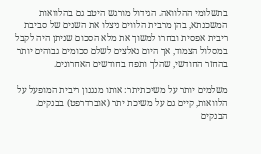בתשלומי ההלוואה. הגידול מורגש היטב גם בהלוואות המשכנתא, בהן מרבית הלווים ניצלו את השנים של סביבת ריבית אפסית ובחרו למשוך את מלא הסכום שניתן היה לקבל במסלול הצמוד, אך היום נאלצים לשלם סכומים גבוהים יותר בהחזר החודשי, שהלך ותפח בחודשים האחרונים.

משלמים יותר על משיכתיתר: אותו מנגנון ריבית המופעל על הלוואות, קיים גם על משיכת יתר (אוברדרפט) בבנקים. הבנקים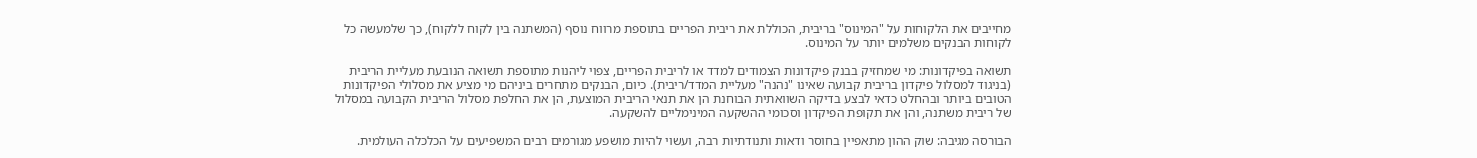מחייבים את הלקוחות על "המינוס" בריבית, הכוללת את ריבית הפריים בתוספת מרווח נוסף (המשתנה בין לקוח ללקוח), כך שלמעשה כל לקוחות הבנקים משלמים יותר על המינוס.

תשואה בפיקדונות: מי שמחזיק בבנק פיקדונות הצמודים למדד או לריבית הפריים, צפוי ליהנות מתוספת תשואה הנובעת מעליית הריבית (בניגוד למסלול פיקדון בריבית קבועה שאינו "נהנה" מעליית המדד/ריבית). כיום, הבנקים מתחרים ביניהם מי מציע את מסלולי הפיקדונות הטובים ביותר ובהחלט כדאי לבצע בדיקה השוואתית הבוחנת הן את תנאי הריבית המוצעת, הן את החלפת מסלול הריבית הקבועה במסלול של ריבית משתנה, והן את תקופת הפיקדון וסכומי ההשקעה המינימליים להשקעה.

הבורסה מגיבה: שוק ההון מתאפיין בחוסר ודאות ותנודתיות רבה, ועשוי להיות מושפע מגורמים רבים המשפיעים על הכלכלה העולמית.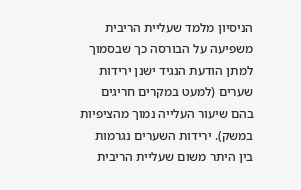הניסיון מלמד שעליית הריבית משפיעה על הבורסה כך שבסמוך למתן הודעת הנגיד ישנן ירידות שערים (למעט במקרים חריגים בהם שיעור העלייה נמוך מהציפיות במשק). ירידות השערים נגרמות בין היתר משום שעליית הריבית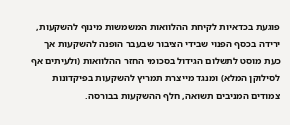פוגעת בכדאיות לקיחת ההלוואות המשמשות מינוף להשקעות, ירידה בכסף הפנוי שבידי הציבור שבעבר הופנה להשקעות אך כעת מוסט לתשלום הגידול בסכומי החזר ההלוואות (ולעיתים אף לסילוקן המלא) ומנגד מייצרת תמריץ להשקעות בפיקדונות צמודים המניבים תשואה, חלף ההשקעות בבורסה.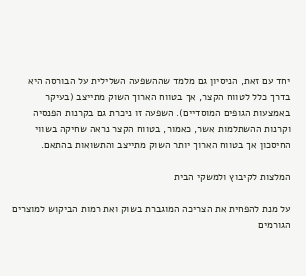יחד עם זאת, הניסיון גם מלמד שההשפעה השלילית על הבורסה היא בדרך כלל לטווח הקצר, אך בטווח הארוך השוק מתייצב (בעיקר באמצעות הגופים המוסדיים). השפעה זו ניכרת גם בקרנות הפנסיה וקרנות ההשתלמות אשר, כאמור, בטווח הקצר נראה שחיקה בשווי החיסכון אך בטווח הארוך יותר השוק מתייצב והתשואות בהתאם.

המלצות לקיבוץ ולמשקי הבית

על מנת להפחית את הצריכה המוגברת בשוק ואת רמות הביקוש למוצרים הגורמים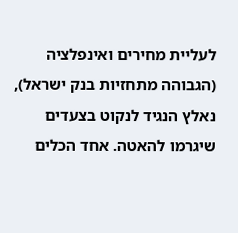לעליית מחירים ואינפלציה (הגבוהה מתחזיות בנק ישראל), נאלץ הנגיד לנקוט בצעדים שיגרמו להאטה. אחד הכלים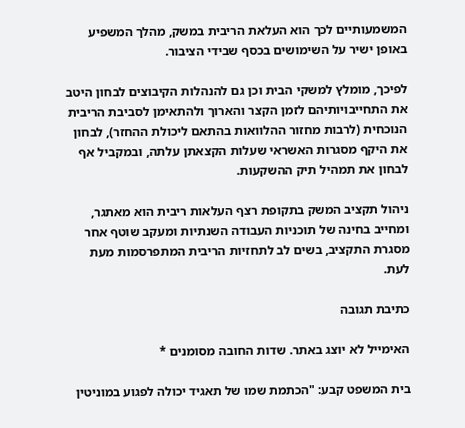המשמעותיים לכך הוא העלאת הריבית במשק, מהלך המשפיע באופן ישיר על השימושים בכסף שבידי הציבור.

לפיכך, מומלץ למשקי הבית וכן גם להנהלות הקיבוצים לבחון היטב את התחייבויותיהם לזמן הקצר והארוך ולהתאימן לסביבת הריבית הנוכחית (לרבות מחזור ההלוואות בהתאם ליכולת ההחזר), לבחון את היקף מסגרות האשראי שעלות הקצאתן עלתה, ובמקביל אף לבחון את תמהיל תיק ההשקעות.

ניהול תקציב המשק בתקופת רצף העלאות ריבית הוא מאתגר, ומחייב בחינה של תוכניות העבודה השנתיות ומעקב שוטף אחר מסגרת התקציב, בשים לב לתחזיות הריבית המתפרסמות מעת לעת.

כתיבת תגובה

האימייל לא יוצג באתר. שדות החובה מסומנים *

בית המשפט קבע: "הכתמת שמו של תאגיד יכולה לפגוע במוניטין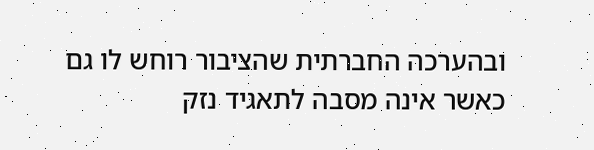ובהערכה החברתית שהציבור רוחש לו גם כאשר אינה מסבה לתאגיד נזק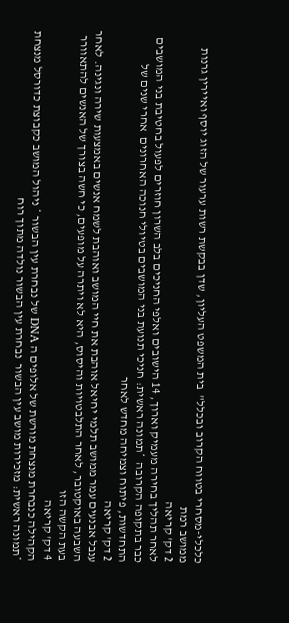כלכלי-מסחרי בטווח הקרוב ובכלל"  בית המשפט העליון, שדן בבקשת רשות ערעור של הזוג יוסף ואיירין גרנות ממושב רמת
2 דק' קריאה
לאחר תהליך בחירה מעמיק וארוך, 14 הישובים ואלפי החניכים בלב השרון חוזרים לפעול בחטיבת בני המושבים כבר בתקופה הקרובה  *תמונה ראשית: חניכי תנועת בני המושבים בטיולי חנוכה האחרונים  אחרי שנים של התחדשות, פיתוח וצמיחה מחדש לאחר
2 דק' קריאה
ענבל אבנעים עמר ממושב תלמי יחיאל אוהבת את חיי המושב ואוהבת לשמח אנשים באמצעות שירה ונגינה. לאחר השבעה באוקטובר, לאחר התלבטויות והיסוס, היא לא ויתרה על מופעים, כי חשה בצורך של האנשים להתאוורר בעת הקשה הזו
4 דק' קריאה
הקהילה כנבחרת מנצחת מורשת של אלופים ה DNA של נבחרת עין הבשור * ניהול המושב כקבוצת כדורסל מנצחת  *תמונה ראשית: מזכירות מושב עין הבשור  נבחרת עין הבשור נולדה מתוך רוח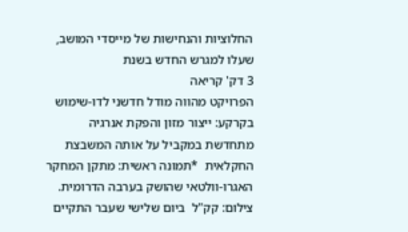החלוציות והנחישות של מייסדי המושב, שעלו למגרש החדש בשנת
3 דק' קריאה
הפרויקט מהווה מודל חדשני לדו-שימוש בקרקע: ייצור מזון והפקת אנרגיה מתחדשת במקביל על אותה המשבצת החקלאית  *תמונה ראשית: מתקן המחקר האגרו-וולטאי שהושק בערבה הדרומית. צילום: קק"ל  ביום שלישי שעבר התקיים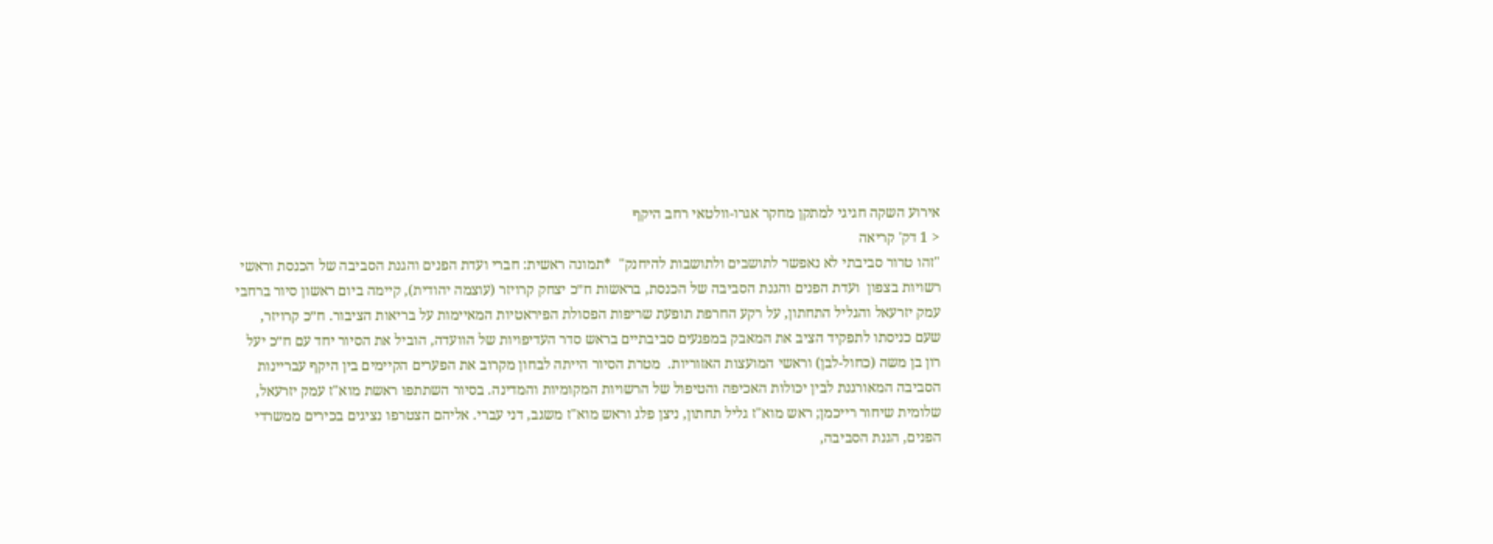אירוע השקה חגיגי למתקן מחקר אגרו-וולטאי רחב היקף
< 1 דק' קריאה
"זהו טרור סביבתי לא נאפשר לתושבים ולתושבות להיחנק"  *תמונה ראשית: חברי ועדת הפנים והגנת הסביבה של הכנסת וראשי רשויות בצפון  ועדת הפנים והגנת הסביבה של הכנסת, בראשות ח״כ יצחק קרויזר (עוצמה יהודית), קיימה ביום ראשון סיור ברחבי עמק יזרעאל והגליל התחתון, על רקע החרפת תופעת שריפות הפסולת הפיראטיות המאיימות על בריאות הציבור. ח״כ קרויזר, שעם כניסתו לתפקיד הציב את המאבק במפגעים סביבתיים בראש סדר העדיפויות של הוועדה, הוביל את הסיור יחד עם ח״כ יעל רון בן משה (כחול-לבן) וראשי המועצות האזוריות.  מטרת הסיור הייתה לבחון מקרוב את הפערים הקיימים בין היקף עבריינות הסביבה המאורגנת לבין יכולות האכיפה והטיפול של הרשויות המקומיות והמדינה. בסיור השתתפו ראשת מוא"ז עמק יזרעאל, שלומית שיחור רייכמן; ראש מוא"ז גליל תחתון, ניצן פלג וראש מוא"ז משגב, דני עברי. אליהם הצטרפו נציגים בכירים ממשרדי הפנים, הגנת הסביבה,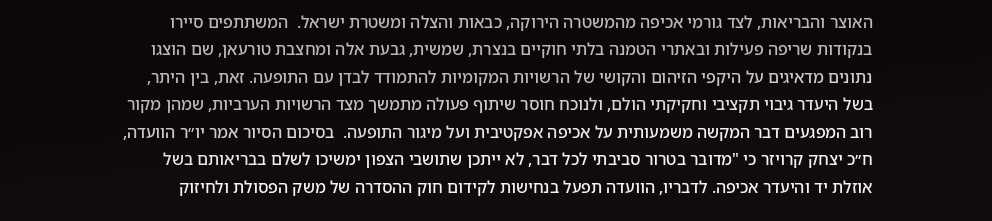האוצר והבריאות, לצד גורמי אכיפה מהמשטרה הירוקה, כבאות והצלה ומשטרת ישראל.  המשתתפים סיירו בנקודות שריפה פעילות ובאתרי הטמנה בלתי חוקיים בנצרת, שמשית, גבעת אלה ומחצבת טורעאן, שם הוצגו נתונים מדאיגים על היקפי הזיהום והקושי של הרשויות המקומיות להתמודד לבדן עם התופעה. זאת, בין היתר, בשל היעדר גיבוי תקציבי וחקיקתי הולם, ולנוכח חוסר שיתוף פעולה מתמשך מצד הרשויות הערביות, שמהן מקור רוב המפגעים דבר המקשה משמעותית על אכיפה אפקטיבית ועל מיגור התופעה.  בסיכום הסיור אמר יו״ר הוועדה, ח״כ יצחק קרויזר כי "מדובר בטרור סביבתי לכל דבר, לא ייתכן שתושבי הצפון ימשיכו לשלם בבריאותם בשל אוזלת יד והיעדר אכיפה. לדבריו, הוועדה תפעל בנחישות לקידום חוק ההסדרה של משק הפסולת ולחיזוק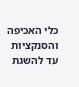כלי האכיפה והסנקציות עד להשגת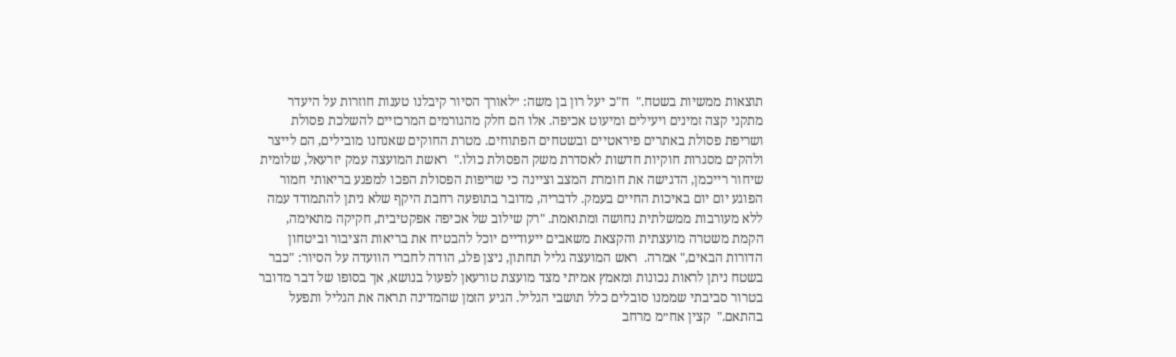תוצאות ממשיות בשטח."  ח"כ יעל רון בן משה: ״לאורך הסיור קיבלנו טענות חוזרות על היעדר מתקני קצה זמינים ויעילים ומיעוט אכיפה. אלו הם חלק מהגורמים המרכזיים להשלכת פסולת ושריפת פסולת באתרים פיראטיים ובשטחים הפתוחים. מטרת החוקים שאנחנו מובילים, הם לייצר ולהקים מסגרות חוקיות חדשות לאסדרת משק הפסולת כולו."  ראשת המועצה עמק יזרעאל, שלומית שיחור רייכמן, הדגישה את חומרת המצב וציינה כי שריפות הפסולת הפכו למפגע בריאותי חמור הפוגע יום יום באיכות החיים בעמק. לדבריה, מדובר בתופעה רחבת היקף שלא ניתן להתמודד עמה ללא מעורבות ממשלתית נחושה ומתואמת. "רק שילוב של אכיפה אפקטיבית, חקיקה מתאימה, הקמת משטרה מועצתית והקצאת משאבים ייעודיים יוכל להבטיח את בריאות הציבור וביטחון הדורות הבאים," אמרה.  ראש המועצה גליל תחתון, ניצן פלג, הודה לחברי הוועדה על הסיור: "כבר בשטח ניתן לראות נכונות ומאמץ אמיתי מצד מועצת טורעאן לפעול בנושא, אך בסופו של דבר מדובר בטרור סביבתי שממנו סובלים כלל תושבי הגליל. הגיע הזמן שהמדינה תראה את הגליל ותפעל בהתאם."  קצין אח״מ מרחב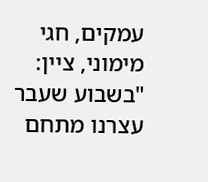עמקים, חגי מימוני, ציין: "בשבוע שעבר עצרנו מתחם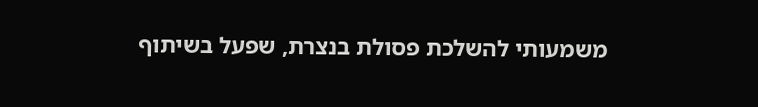משמעותי להשלכת פסולת בנצרת, שפעל בשיתוף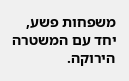משפחות פשע, יחד עם המשטרה הירוקה.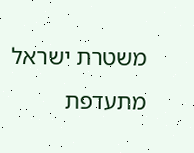משטרת ישראל מתעדפת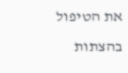את הטיפול בהצתות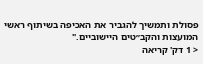פסולת ותמשיך להגביר את האכיפה בשיתוף ראשי המועצות והקב״טים היישוביים."
< 1 דק' קריאה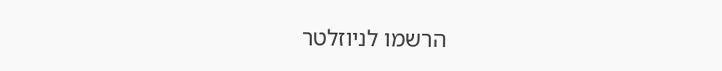הרשמו לניוזלטר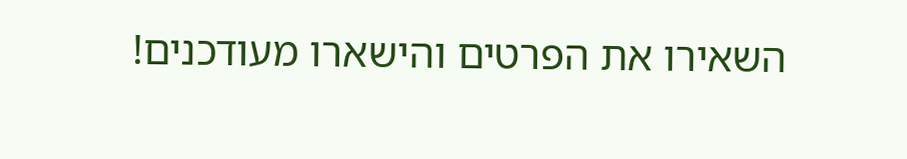השאירו את הפרטים והישארו מעודכנים!